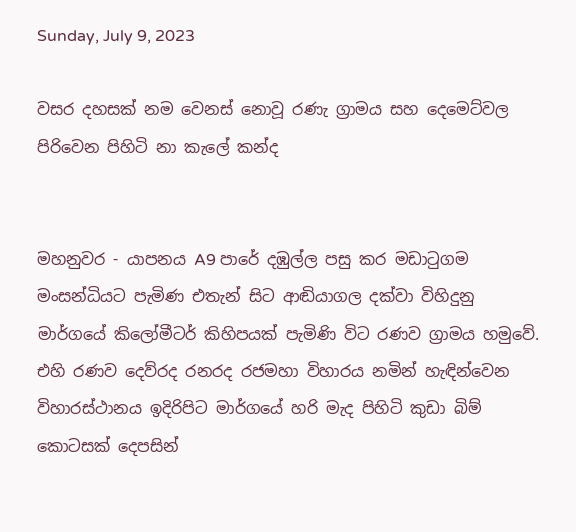Sunday, July 9, 2023

වසර දහසක් නම වෙනස් නොවූ රණැ ග්‍රාමය සහ දෙමෙට්වල පිරිවෙන පිහිටි නා කැලේ කන්ද


මහනුවර - යාපනය A9 පාරේ දඹුල්ල පසු කර මඩාටුගම මංසන්ධියට පැමිණ එතැන් සිට ආඬියාගල දක්වා විහිදුනු මාර්ගයේ කිලෝමීටර් කිහිපයක් පැමිණි විට රණව ග්‍රාමය හමුවේ. එහි රණව දෙව්රද රනරද රජමහා විහාරය නමින් හැඳින්වෙන විහාරස්ථානය ඉදිරිපිට මාර්ගයේ හරි මැද පිහිටි කුඩා බිම් කොටසක් දෙපසින්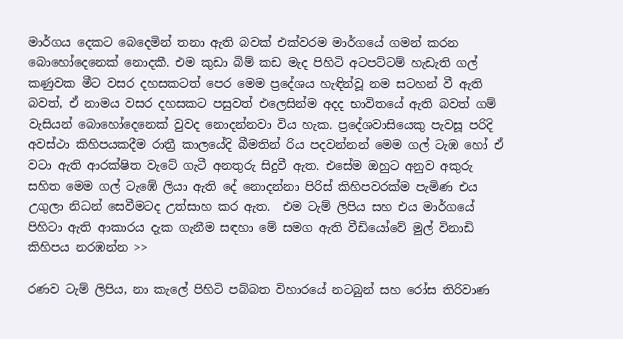මාර්ගය දෙකට බෙදෙමින් තනා ඇති බවක් එක්වරම මාර්ගයේ ගමන් කරන බොහෝදෙනෙක් නොදකී. එම කුඩා බිම් කඩ මැද පිහිටි අටපට්ටම් හැඩැති ගල් කණුවක මීට වසර දහසකටත් පෙර මෙම ප්‍රදේශය හැඳින්වූ නම සටහන් වී ඇති බවත්, ඒ නාමය වසර දහසකට පසුවත් එලෙසින්ම අදද භාවිතයේ ඇති බවත් ගම් වැසියන් බොහෝදෙනෙක් වුවද නොදන්නවා විය හැක. ප්‍රදේශවාසියෙකු පැවසූ පරිදි අවස්ථා කිහිපයකදීම රාත්‍රී කාලයේදි බීමතින් රිය පදවන්නන් මෙම ගල් ටැඹ හෝ ඒ වටා ඇති ආරක්ෂිත වැටේ ගැටී අනතුරු සිදුවී ඇත. එසේම ඔහුට අනුව අකුරු සහිත මෙම ගල් ටැඹේ ලියා ඇති දේ නොදන්නා පිරිස් කිහිපවරක්ම පැමිණ එය උගුලා නිධන් සෙවීමටද උත්සාහ කර ඇත.  එම ටැම් ලිපිය සහ එය මාර්ගයේ පිහිටා ඇති ආකාරය දැක ගැනීම සඳහා මේ සමග ඇති වීඩියෝවේ මුල් විනාඩි කිහිපය නරඹන්න >>

රණව ටැම් ලිපිය, නා කැලේ පිහිටි පබ්බත විහාරයේ නටබුන් සහ රෝස තිරිවාණ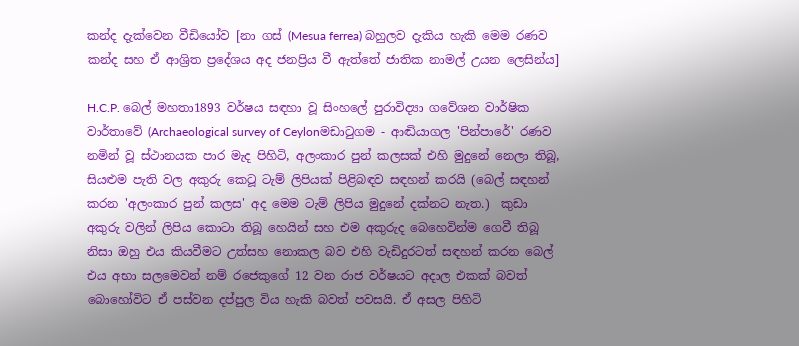කන්ද දැක්වෙන වීඩියෝව [නා ගස් (Mesua ferrea) බහුලව දැකිය හැකි මෙම රණව කන්ද සහ ඒ ආශ්‍රිත ප්‍රදේශය අද ජනප්‍රිය වී ඇත්තේ ජාතික නාමල් උයන ලෙසින්ය]

H.C.P. බෙල් මහතා1893 වර්ෂය සඳහා වූ සිංහලේ පුරාවිද්‍යා ගවේශන වාර්ෂික වාර්තාවේ (Archaeological survey of Ceylonමඩාටුගම - ආඬියාගල 'පින්පාරේ' රණව නමින් වූ ස්ථානයක පාර මැද පිහිටි, අලංකාර පුන් කලසක් එහි මුදුනේ නෙලා තිබූ, සියළුම පැති වල අකුරු කෙටූ ටැම් ලිපියක් පිළිබඳව සඳහන් කරයි (බෙල් සඳහන් කරන 'අලංකාර පුන් කලස' අද මෙම ටැම් ලිපිය මුදුනේ දක්නට නැත.)  කුඩා අකුරු වලින් ලිපිය කොටා තිබූ හෙයින් සහ එම අකුරුද බෙහෙවින්ම ගෙවී තිබූ නිසා ඔහු එය කියවීමට උත්සහ නොකල බව එහි වැඩිදුරටත් සඳහන් කරන බෙල් එය අභා සලමෙවන් නම් රජෙකුගේ 12 වන රාජ වර්ෂයට අදාල එකක් බවත් බොහෝවිට ඒ පස්වන දප්පුල විය හැකි බවත් පවසයි. ඒ අසල පිහිටි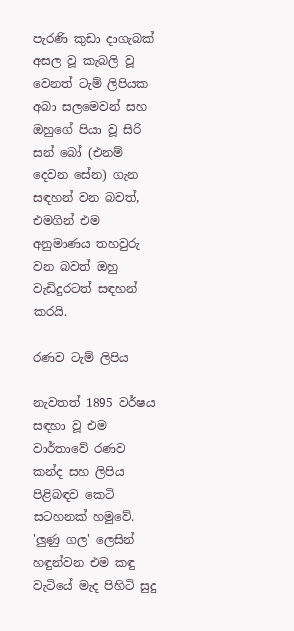පැරණි කුඩා දාගැබක් අසල වූ කැබලි වූ වෙනත් ටැම් ලිපියක අබා සලමෙවන් සහ ඔහුගේ පියා වූ සිරි සන් බෝ (එනම් දෙවන සේන) ගැන සඳහන් වන බවත්, එමගින් එම අනුමාණය තහවුරු වන බවත් ඔහු වැඩිදුරටත් සඳහන් කරයි.

රණව ටැම් ලිපිය

නැවතත් 1895 වර්ෂය සඳහා වූ එම වාර්තාවේ රණව කන්ද සහ ලිපිය පිළිබඳව කෙටි සටහනක් හමුවේ.  'ලුණු ගල' ලෙසින් හඳුන්වන එම කඳු වැටියේ මැද පිහිටි සුදු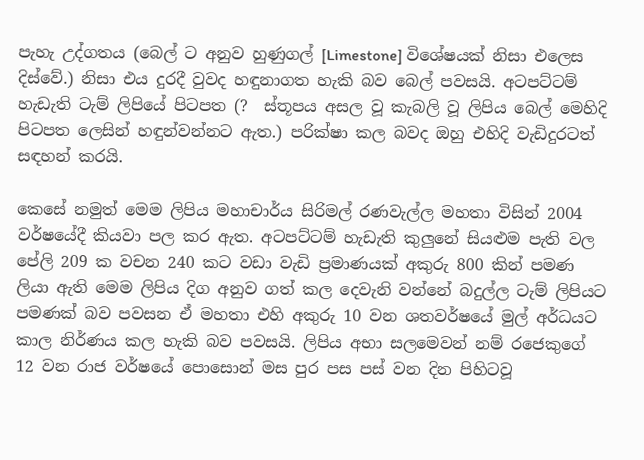පැහැ උද්ගතය (බෙල් ට අනුව හුණුගල් [Limestone] විශේෂයක් නිසා එලෙස දිස්වේ.) නිසා එය දුරදී වුවද හඳුනාගත හැකි බව බෙල් පවසයි. අටපට්ටම් හැඩැති ටැම් ලිපියේ පිටපත (?  ස්තූපය අසල වූ කැබලි වූ ලිපිය බෙල් මෙහිදි පිටපත ලෙසින් හඳුන්වන්නට ඇත.) පරික්ෂා කල බවද ඔහු එහිදි වැඩිදුරටත් සඳහන් කරයි.

කෙසේ නමුත් මෙම ලිපිය මහාචාර්ය සිරිමල් රණවැල්ල මහතා විසින් 2004 වර්ෂයේදී කියවා පල කර ඇත. අටපට්ටම් හැඩැති කුලුනේ සියළුම පැති වල පේලි 209 ක වචන 240 කට වඩා වැඩි ප්‍රමාණයක් අකුරු 800 කින් පමණ ලියා ඇති මෙම ලිපිය දිග අනුව ගත් කල දෙවැනි වන්නේ බදුල්ල ටැම් ලිපියට පමණක් බව පවසන ඒ මහතා එහි අකුරු 10 වන ශතවර්ෂයේ මුල් අර්ධයට කාල නිර්ණය කල හැකි බව පවසයි. ලිපිය අභා සලමෙවන් නම් රජෙකුගේ 12 වන රාජ වර්ෂයේ පොසොන් මස පුර පස පස් වන දින පිහිටවූ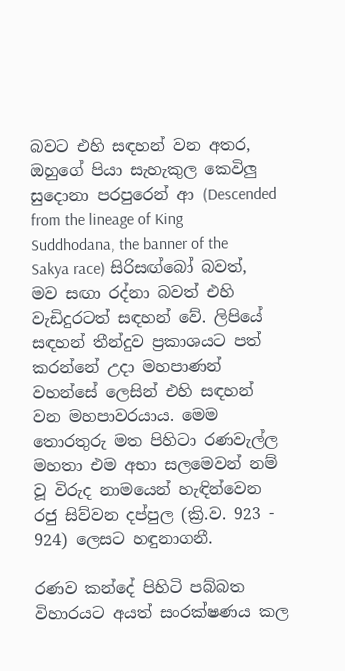බවට එහි සඳහන් වන අතර, ඔහුගේ පියා සැහැකුල කෙවිලු සුදොනා පරපුරෙන් ආ (Descended from the lineage of King Suddhodana, the banner of the Sakya race) සිරිසඟ්බෝ බවත්, මව සඟා රද්නා බවත් එහි වැඩිදුරටත් සඳහන් වේ. ලිපියේ සඳහන් තීන්දුව ප්‍රකාශයට පත් කරන්නේ උදා මහපාණන් වහන්සේ ලෙසින් එහි සඳහන් වන මහපාවරයාය. මෙම තොරතුරු මත පිහිටා රණවැල්ල මහතා එම අභා සලමෙවන් නම් වූ විරුද නාමයෙන් හැඳින්වෙන රජු සිව්වන දප්පුල (ක්‍රි.ව. 923 - 924) ලෙසට හඳුනාගනී.

රණව කන්දේ පිහිටි පබ්බත විහාරයට අයත් සංරක්ෂණය කල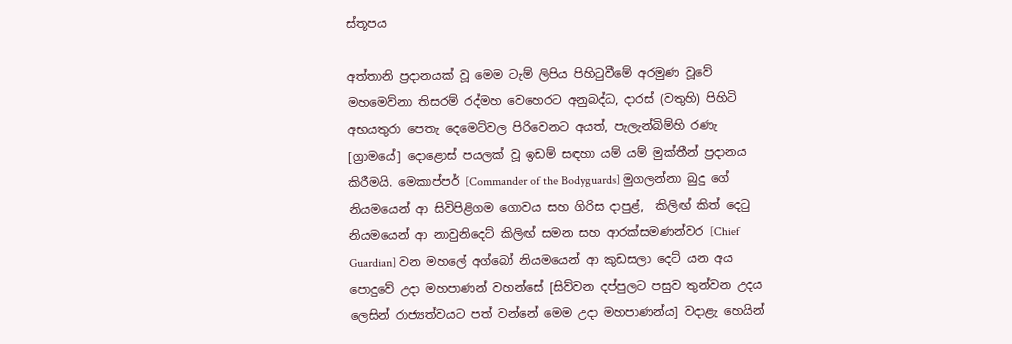ස්තූපය

අත්තානි ප්‍රදානයක් වූ මෙම ටැම් ලිපිය පිහිටුවීමේ අරමුණ වූවේ මහමෙව්නා තිසරම් රද්මහ වෙහෙරට අනුබද්ධ, දාරස් (වතුහි) පිහිටි අභයතුරා පෙතැ දෙමෙට්වල පිරිවෙනට අයත්, පැලැන්බිම්හි රණැ [ග්‍රාමයේ] දොළොස් පයලක් වූ ඉඩම් සඳහා යම් යම් මුක්තීන් ප්‍රදානය කිරීමයි. මෙකාප්පර් [Commander of the Bodyguards] මුගලන්නා බුදු ගේ නියමයෙන් ආ සිවිපිළිගම ගොවය සහ ගිරිස දාපුළ්,  කිලිඟ් කිත් දෙටු නියමයෙන් ආ නාවුනිදෙට් කිලිඟ් සමන සහ ආරක්සමණන්වර [Chief Guardian] වන මහලේ අග්බෝ නියමයෙන් ආ කුඩසලා දෙට් යන අය පොදුවේ උදා මහපාණන් වහන්සේ [සිව්වන දප්පුලට පසුව තුන්වන උදය ලෙසින් රාජ්‍යත්වයට පත් වන්නේ මෙම උදා මහපාණන්ය] වදාළැ හෙයින්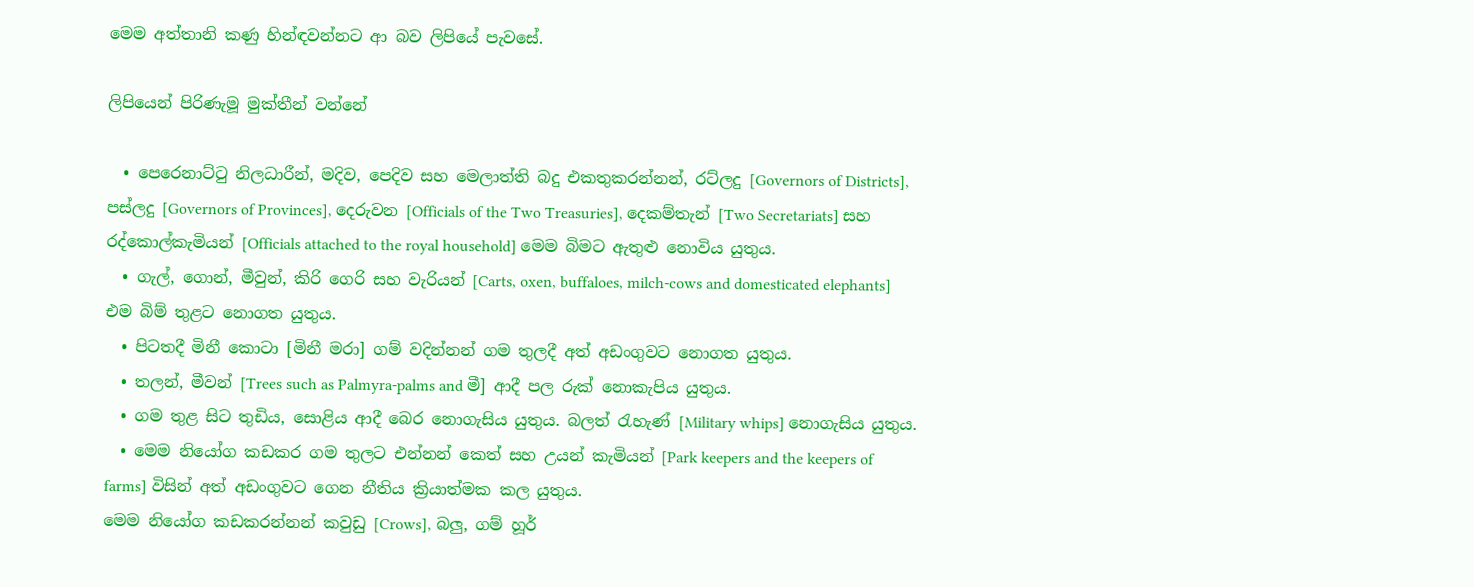මෙම අත්තානි කණු හින්ඳවන්නට ආ බව ලිපියේ පැවසේ.

ලිපියෙන් පිරිණැමූ මුක්තීන් වන්නේ

  • පෙරෙනාට්ටු නිලධාරීන්, මදිව, පෙදිව සහ මෙලාත්ති බදු එකතුකරන්නන්, රට්ලදු [Governors of Districts], පස්ලදු [Governors of Provinces], දෙරුවන [Officials of the Two Treasuries], දෙකම්තැන් [Two Secretariats] සහ රද්කොල්කැමියන් [Officials attached to the royal household] මෙම බිමට ඇතුළු නොවිය යුතුය.
  • ගැල්, ගොන්, මීවුන්, කිරි ගෙරි සහ වැරියන් [Carts, oxen, buffaloes, milch-cows and domesticated elephants] එම බිම් තුළට නොගත යුතුය.
  • පිටතදී මිනී කොටා [මිනී මරා] ගම් වදින්නන් ගම තුලදී අත් අඩංගුවට නොගත යුතුය.
  • තලන්, මීවන් [Trees such as Palmyra-palms and මී] ආදී පල රුක් නොකැපිය යුතුය.
  • ගම තුළ සිට තුඩිය, සොළිය ආදී බෙර නොගැසිය යුතුය. බලත් රැහැණ් [Military whips] නොගැසිය යුතුය.
  • මෙම නියෝග කඩකර ගම තුලට එන්නන් කෙත් සහ උයන් කැමියන් [Park keepers and the keepers of farms] විසින් අත් අඩංගුවට ගෙන නීතිය ක්‍රියාත්මක කල යුතුය.
මෙම නියෝග කඩකරන්නන් කවුඩු [Crows], බලු, ගම් හූර්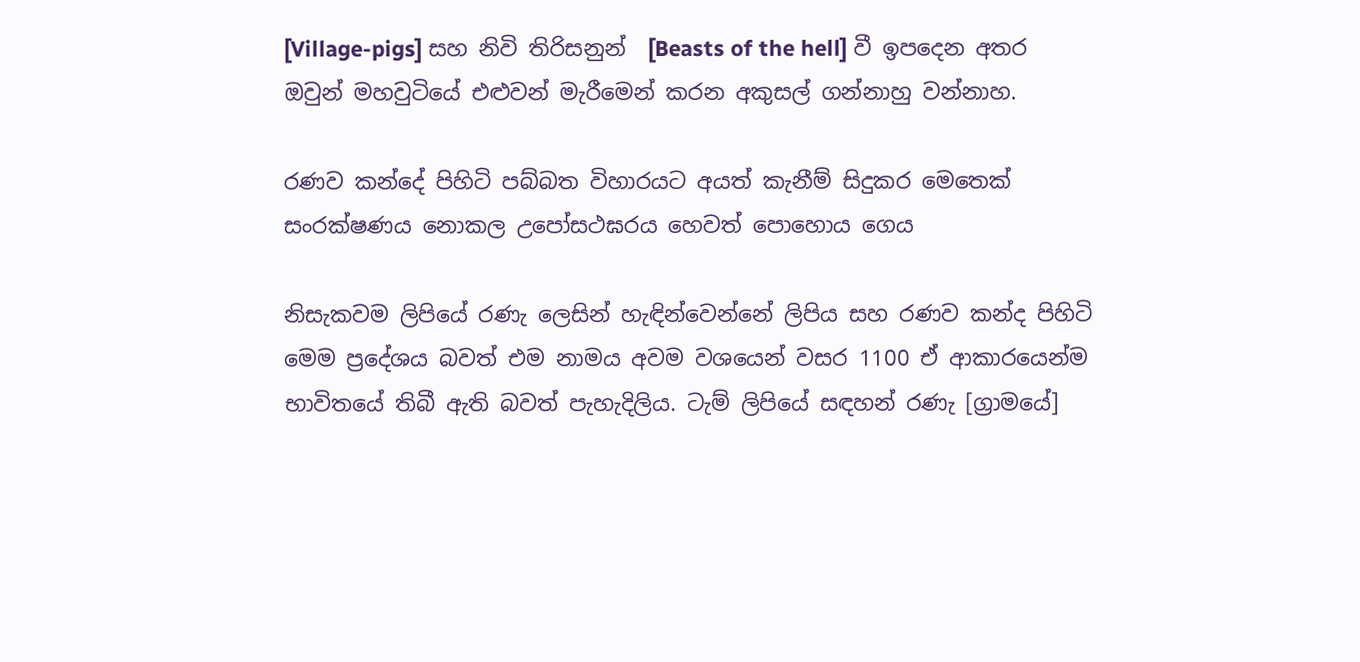[Village-pigs] සහ නිවි තිරිසනුන්  [Beasts of the hell] වී ඉපදෙන අතර ඔවුන් මහවුටියේ එළුවන් මැරීමෙන් කරන අකුසල් ගන්නාහු වන්නාහ.

රණව කන්දේ පිහිටි පබ්බත විහාරයට අයත් කැනීම් සිදුකර මෙතෙක් සංරක්ෂණය නොකල උපෝසථඝරය හෙවත් පොහොය ගෙය

නිසැකවම ලිපියේ රණැ ලෙසින් හැඳින්වෙන්නේ ලිපිය සහ රණව කන්ද පිහිටි මෙම ප්‍රදේශය බවත් එම නාමය අවම වශයෙන් වසර 1100 ඒ ආකාරයෙන්ම භාවිතයේ තිබී ඇති බවත් පැහැදිලිය. ටැම් ලිපියේ සඳහන් රණැ [ග්‍රාමයේ]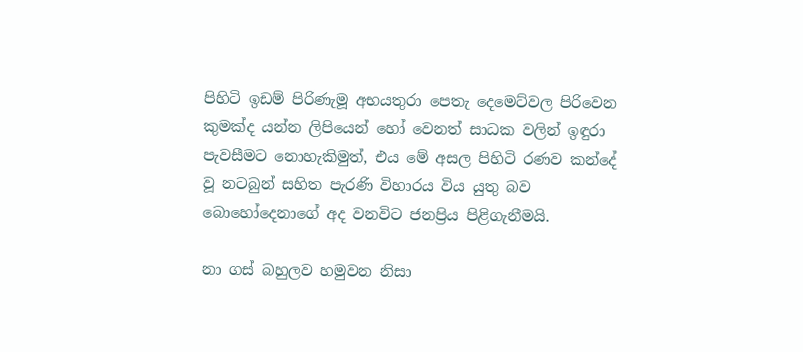පිහිටි ඉඩම් පිරිණැමූ අභයතුරා පෙතැ දෙමෙට්වල පිරිවෙන කුමක්ද යන්න ලිපියෙන් හෝ වෙනත් සාධක වලින් ඉඳුරා පැවසීමට නොහැකිමුත්, එය මේ අසල පිහිටි රණව කන්දේ වූ නටබුන් සහිත පැරණි විහාරය විය යුතු බව බොහෝදෙනාගේ අද වනවිට ජනප්‍රිය පිළිගැනීමයි.

නා ගස් බහුලව හමුවන නිසා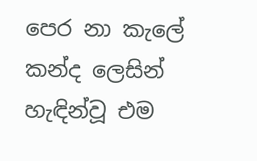පෙර නා කැලේ කන්ද ලෙසින් හැඳින්වූ එම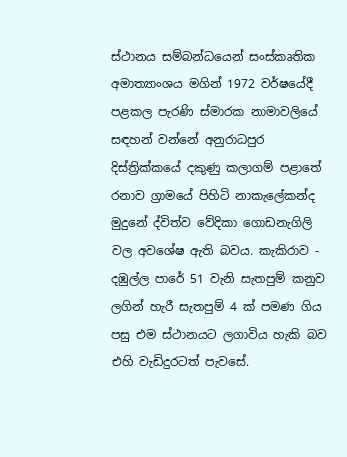ස්ථානය සම්බන්ධයෙන් සංස්කෘතික අමාත්‍යාංශය මගින් 1972 වර්ෂයේදී පළකල පැරණි ස්මාරක නාමාවලියේ සඳහන් වන්නේ අනුරාධපුර දිස්ත්‍රික්කයේ දකුණු කලාගම් පළාතේ රනාව ග්‍රාමයේ පිහිටි නාකැලේකන්ද මුදුනේ ද්විත්ව වේදිකා ගොඩනැගිලි වල අවශේෂ ඇති බවය. කැකිරාව - දඹුල්ල පාරේ 51 වැනි සැතපුම් කනුව ලගින් හැරී සැතපුම් 4 ක් පමණ ගිය පසු එම ස්ථානයට ලගාවිය හැකි බව එහි වැඩිදුරටත් පැවසේ.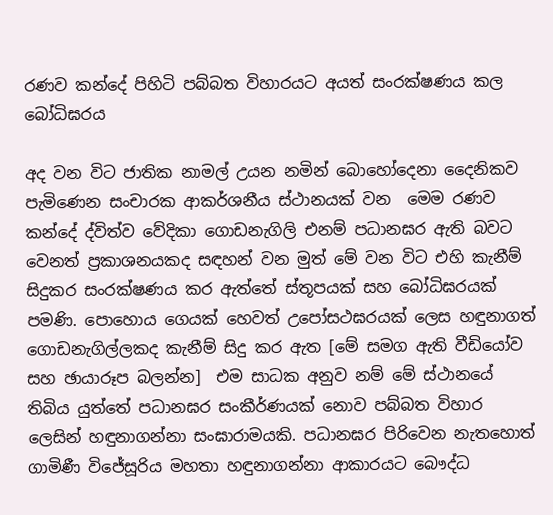රණව කන්දේ පිහිටි පබ්බත විහාරයට අයත් සංරක්ෂණය කල බෝධිඝරය

අද වන විට ජාතික නාමල් උයන නමින් බොහෝදෙනා දෛනිකව පැමිණෙන සංචාරක ආකර්ශනීය ස්ථානයක් වන  මෙම රණව කන්දේ ද්විත්ව වේදිකා ගොඩනැගිලි එනම් පධානඝර ඇති බවට වෙනත් ප්‍රකාශනයකද සඳහන් වන මුත් මේ වන විට එහි කැනීම් සිදුකර සංරක්ෂණය කර ඇත්තේ ස්තූපයක් සහ බෝධිඝරයක් පමණි. පොහොය ගෙයක් හෙවත් උපෝසථඝරයක් ලෙස හඳුනාගත් ගොඩනැගිල්ලකද කැනීම් සිදු කර ඇත [මේ සමග ඇති වීඩියෝව සහ ඡායාරූප බලන්න]  එම සාධක අනුව නම් මේ ස්ථානයේ තිබිය යුත්තේ පධානඝර සංකීර්ණයක් නොව පබ්බත විහාර ලෙසින් හඳුනාගන්නා සංඝාරාමයකි. පධානඝර පිරිවෙන නැතහොත් ගාමිණී විජේසූරිය මහතා හඳුනාගන්නා ආකාරයට බෞද්ධ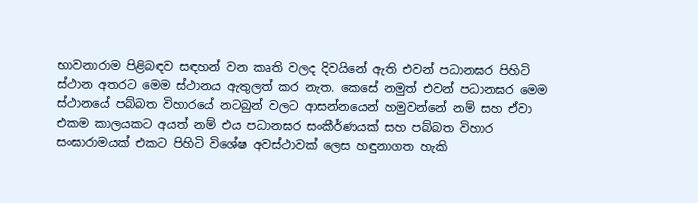භාවනාරාම පිළිබඳව සඳහන් වන කෘති වලද දිවයිනේ ඇති එවන් පධානඝර පිහිටි ස්ථාන අතරට මෙම ස්ථානය ඇතුලත් කර නැත. කෙසේ නමුත් එවන් පධානඝර මෙම ස්ථානයේ පබ්බත විහාරයේ නටබුන් වලට ආසන්නයෙන් හමුවන්නේ නම් සහ ඒවා එකම කාලයකට අයත් නම් එය පධානඝර සංකීර්ණයක් සහ පබ්බත විහාර සංඝාරාමයක් එකට පිහිටි විශේෂ අවස්ථාවක් ලෙස හඳුනාගත හැකි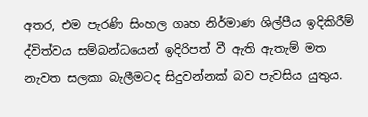අතර, එම පැරණි සිංහල ගෘහ නිර්මාණ ශිල්පීය ඉදිකිරීම් ද්විත්වය සම්බන්ධයෙන් ඉදිරිපත් වී ඇති ඇතැම් මත නැවත සලකා බැලීමටද සිදුවන්නක් බව පැවසිය යුතුය.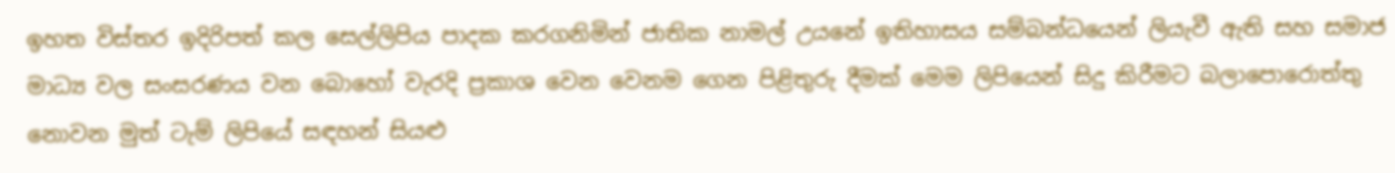ඉහත විස්තර ඉදිරිපත් කල සෙල්ලිපිය පාදක කරගනිමින් ජාතික නාමල් උයනේ ඉතිහාසය සම්බන්ධයෙන් ලියැවී ඇති සහ සමාජ මාධ්‍ය වල සංසරණය වන බොහෝ වැරදි ප්‍රකාශ වෙන වෙනම ගෙන පිළිතුරු දීමක් මෙම ලිපියෙන් සිදු කිරීමට බලාපොරොත්තු නොවන මුත් ටැම් ලිපියේ සඳහන් සියළු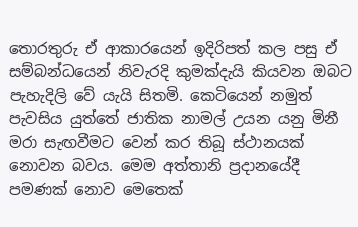තොරතුරු ඒ ආකාරයෙන් ඉදිරිපත් කල පසු ඒ සම්බන්ධයෙන් නිවැරදි කුමක්දැයි කියවන ඔබට පැහැදිලි වේ යැයි සිතමි. කෙටියෙන් නමුත් පැවසිය යුත්තේ ජාතික නාමල් උයන යනු මිනී මරා සැඟවීමට වෙන් කර තිබූ ස්ථානයක් නොවන බවය. මෙම අත්තානි ප්‍රදානයේදී පමණක් නොව මෙතෙක්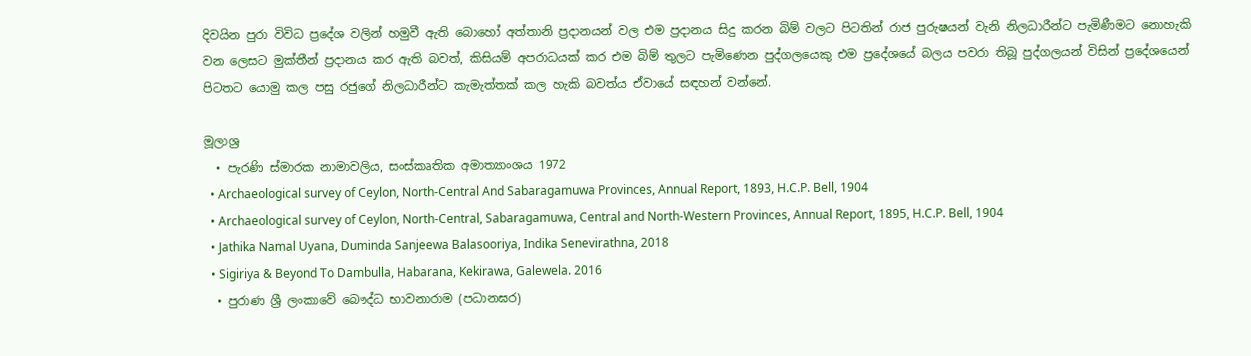දිවයින පුරා විවිධ ප්‍රදේශ වලින් හමුවී ඇති බොහෝ අත්තානි ප්‍රදානයන් වල එම ප්‍රදානය සිදු කරන බිම් වලට පිටතින් රාජ පුරුෂයන් වැනි නිලධාරීන්ට පැමිණීමට නොහැකි වන ලෙසට මුක්තීන් ප්‍රදානය කර ඇති බවත්, කිසියම් අපරාධයක් කර එම බිම් තුලට පැමිණෙන පුද්ගලයෙකු එම ප්‍රදේශයේ බලය පවරා තිබූ පුද්ගලයන් විසින් ප්‍රදේශයෙන් පිටතට යොමු කල පසු රජුගේ නිලධාරීන්ට කැමැත්තක් කල හැකි බවත්ය ඒවායේ සඳහන් වන්නේ.

මූලාශ්‍ර
  • පැරණි ස්මාරක නාමාවලිය, සංස්කෘතික අමාත්‍යාංශය 1972
  • Archaeological survey of Ceylon, North-Central And Sabaragamuwa Provinces, Annual Report, 1893, H.C.P. Bell, 1904
  • Archaeological survey of Ceylon, North-Central, Sabaragamuwa, Central and North-Western Provinces, Annual Report, 1895, H.C.P. Bell, 1904
  • Jathika Namal Uyana, Duminda Sanjeewa Balasooriya, Indika Senevirathna, 2018
  • Sigiriya & Beyond To Dambulla, Habarana, Kekirawa, Galewela. 2016
  • පුරාණ ශ්‍රී ලංකාවේ බෞද්ධ භාවනාරාම (පධානඝර)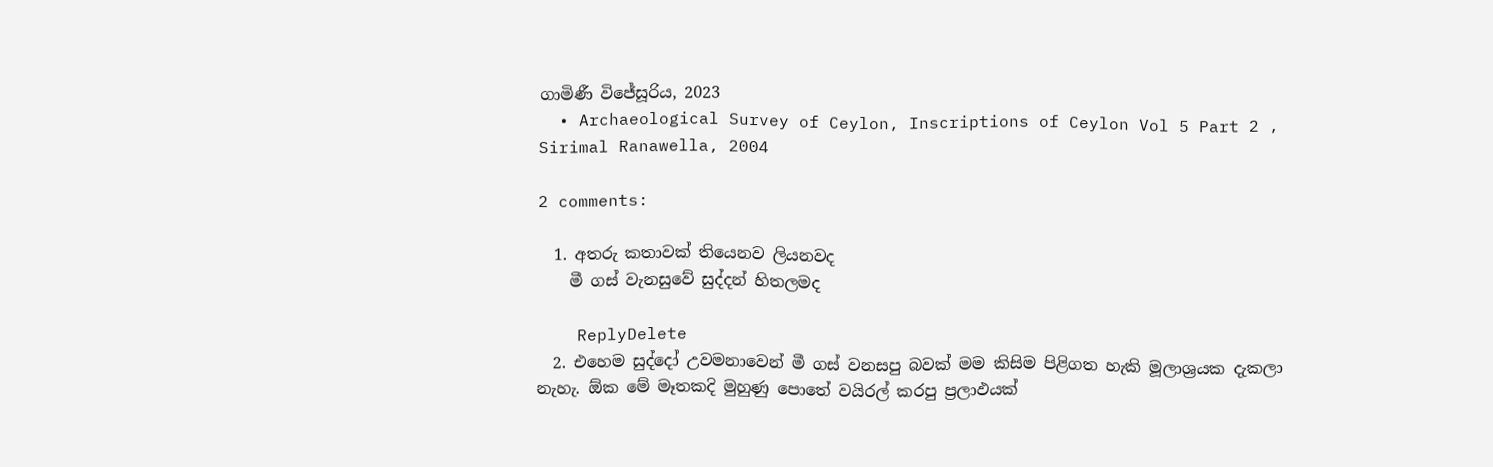ගාමිණී විජේසූරිය, 2023
  • Archaeological Survey of Ceylon, Inscriptions of Ceylon Vol 5 Part 2 , Sirimal Ranawella, 2004

2 comments:

  1. අතරු කතාවක් තියෙනව ලියනවද
    මී ගස් වැනසුවේ සුද්දන් හිතලමද

    ReplyDelete
  2. එහෙම සුද්දෝ උවමනාවෙන් මී ගස් වනසපු බවක් මම කිසිම පිළිගත හැකි මූලාශ්‍රයක දැකලා නැහැ. ඕක මේ මෑතකදි මුහුණු පොතේ වයිරල් කරපු ප්‍රලාඵයක්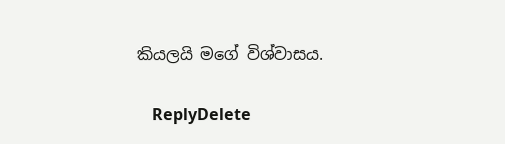කියලයි මගේ විශ්වාසය.

    ReplyDelete